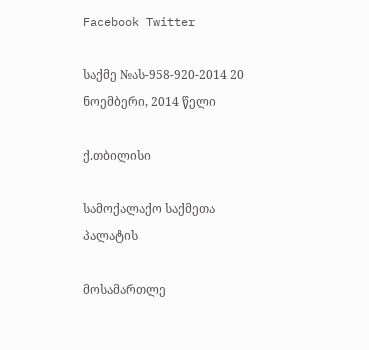Facebook Twitter

საქმე №ას-958-920-2014 20 ნოემბერი, 2014 წელი

ქ.თბილისი

სამოქალაქო საქმეთა პალატის

მოსამართლე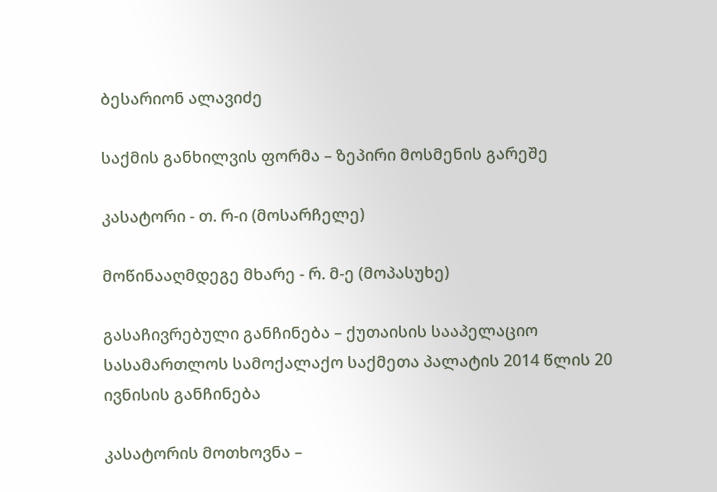ბესარიონ ალავიძე

საქმის განხილვის ფორმა – ზეპირი მოსმენის გარეშე

კასატორი - თ. რ-ი (მოსარჩელე)

მოწინააღმდეგე მხარე - რ. მ-ე (მოპასუხე)

გასაჩივრებული განჩინება – ქუთაისის სააპელაციო სასამართლოს სამოქალაქო საქმეთა პალატის 2014 წლის 20 ივნისის განჩინება

კასატორის მოთხოვნა –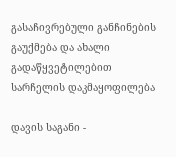გასაჩივრებული განჩინების გაუქმება და ახალი გადაწყვეტილებით სარჩელის დაკმაყოფილება

დავის საგანი -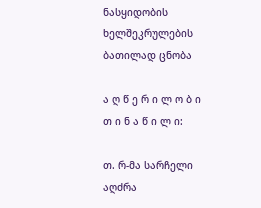ნასყიდობის ხელშეკრულების ბათილად ცნობა

ა ღ წ ე რ ი ლ ო ბ ი თ ი ნ ა წ ი ლ ი:

თ. რ-მა სარჩელი აღძრა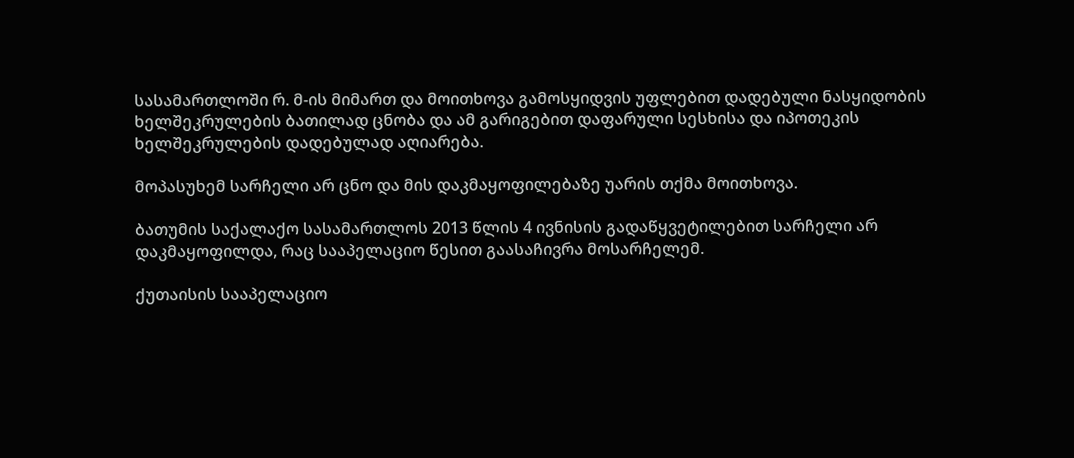სასამართლოში რ. მ-ის მიმართ და მოითხოვა გამოსყიდვის უფლებით დადებული ნასყიდობის ხელშეკრულების ბათილად ცნობა და ამ გარიგებით დაფარული სესხისა და იპოთეკის ხელშეკრულების დადებულად აღიარება.

მოპასუხემ სარჩელი არ ცნო და მის დაკმაყოფილებაზე უარის თქმა მოითხოვა.

ბათუმის საქალაქო სასამართლოს 2013 წლის 4 ივნისის გადაწყვეტილებით სარჩელი არ დაკმაყოფილდა, რაც სააპელაციო წესით გაასაჩივრა მოსარჩელემ.

ქუთაისის სააპელაციო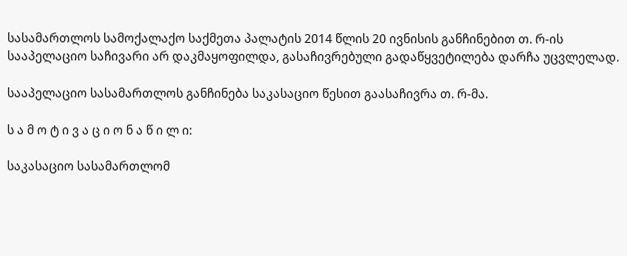სასამართლოს სამოქალაქო საქმეთა პალატის 2014 წლის 20 ივნისის განჩინებით თ. რ-ის სააპელაციო საჩივარი არ დაკმაყოფილდა, გასაჩივრებული გადაწყვეტილება დარჩა უცვლელად.

სააპელაციო სასამართლოს განჩინება საკასაციო წესით გაასაჩივრა თ. რ-მა.

ს ა მ ო ტ ი ვ ა ც ი ო ნ ა წ ი ლ ი:

საკასაციო სასამართლომ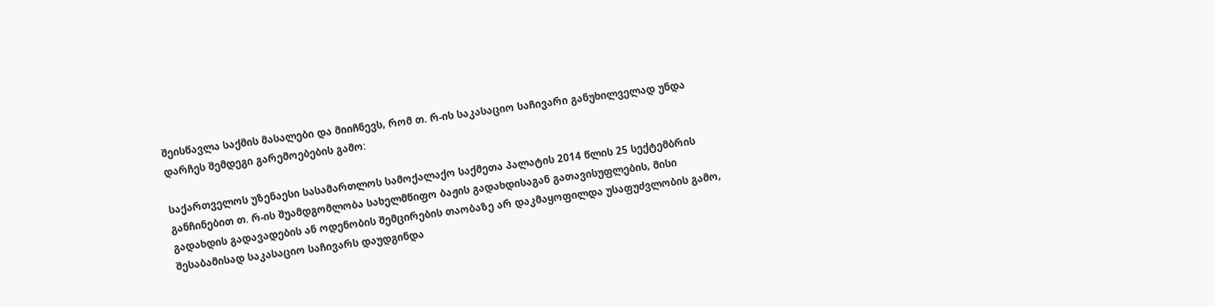შეისწავლა საქმის მასალები და მიიჩნევს, რომ თ. რ-ის საკასაციო საჩივარი განუხილველად უნდა დარჩეს შემდეგი გარემოებების გამო:

საქართველოს უზენაესი სასამართლოს სამოქალაქო საქმეთა პალატის 2014 წლის 25 სექტემბრის განჩინებით თ. რ-ის შუამდგომლობა სახელმწიფო ბაჟის გადახდისაგან გათავისუფლების, მისი გადახდის გადავადების ან ოდენობის შემცირების თაობაზე არ დაკმაყოფილდა უსაფუძვლობის გამო, შესაბამისად საკასაციო საჩივარს დაუდგინდა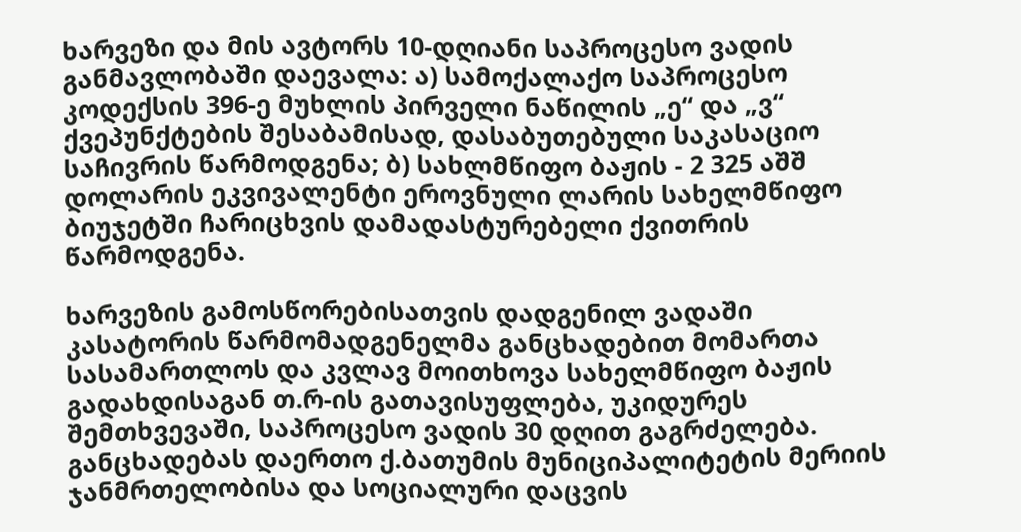ხარვეზი და მის ავტორს 10-დღიანი საპროცესო ვადის განმავლობაში დაევალა: ა) სამოქალაქო საპროცესო კოდექსის 396-ე მუხლის პირველი ნაწილის „ე“ და „ვ“ ქვეპუნქტების შესაბამისად, დასაბუთებული საკასაციო საჩივრის წარმოდგენა; ბ) სახლმწიფო ბაჟის - 2 325 აშშ დოლარის ეკვივალენტი ეროვნული ლარის სახელმწიფო ბიუჯეტში ჩარიცხვის დამადასტურებელი ქვითრის წარმოდგენა.

ხარვეზის გამოსწორებისათვის დადგენილ ვადაში კასატორის წარმომადგენელმა განცხადებით მომართა სასამართლოს და კვლავ მოითხოვა სახელმწიფო ბაჟის გადახდისაგან თ.რ-ის გათავისუფლება, უკიდურეს შემთხვევაში, საპროცესო ვადის 30 დღით გაგრძელება. განცხადებას დაერთო ქ.ბათუმის მუნიციპალიტეტის მერიის ჯანმრთელობისა და სოციალური დაცვის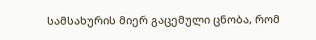სამსახურის მიერ გაცემული ცნობა, რომ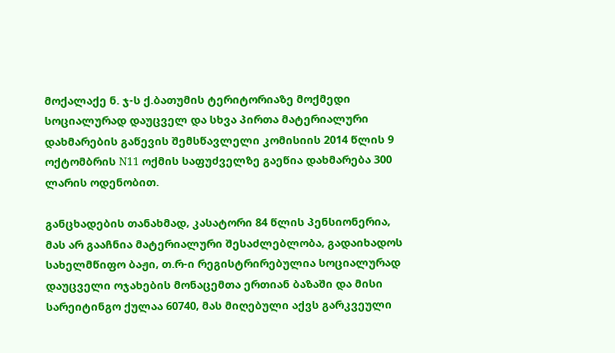მოქალაქე ნ. ჯ-ს ქ.ბათუმის ტერიტორიაზე მოქმედი სოციალურად დაუცველ და სხვა პირთა მატერიალური დახმარების გაწევის შემსწავლელი კომისიის 2014 წლის 9 ოქტომბრის N11 ოქმის საფუძველზე გაეწია დახმარება 300 ლარის ოდენობით.

განცხადების თანახმად, კასატორი 84 წლის პენსიონერია, მას არ გააჩნია მატერიალური შესაძლებლობა, გადაიხადოს სახელმწიფო ბაჟი, თ.რ-ი რეგისტრირებულია სოციალურად დაუცველი ოჯახების მონაცემთა ერთიან ბაზაში და მისი სარეიტინგო ქულაა 60740, მას მიღებული აქვს გარკვეული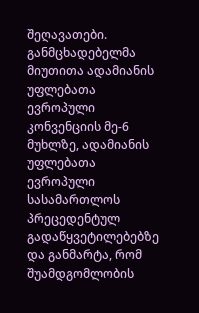შეღავათები. განმცხადებელმა მიუთითა ადამიანის უფლებათა ევროპული კონვენციის მე-6 მუხლზე, ადამიანის უფლებათა ევროპული სასამართლოს პრეცედენტულ გადაწყვეტილებებზე და განმარტა, რომ შუამდგომლობის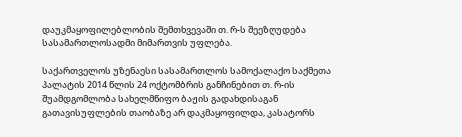დაუკმაყოფილებლობის შემთხვევაში თ. რ-ს შეეზღუდება სასამართლოსადმი მიმართვის უფლება.

საქართველოს უზენაესი სასამართლოს სამოქალაქო საქმეთა პალატის 2014 წლის 24 ოქტომბრის განჩინებით თ. რ-ის შუამდგომლობა სახელმწიფო ბაჟის გადახდისაგან გათავისუფლების თაობაზე არ დაკმაყოფილდა, კასატორს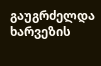გაუგრძელდა ხარვეზის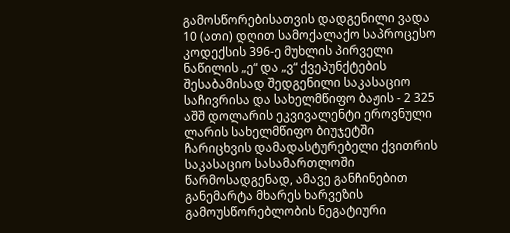გამოსწორებისათვის დადგენილი ვადა 10 (ათი) დღით სამოქალაქო საპროცესო კოდექსის 396-ე მუხლის პირველი ნაწილის „ე“ და „ვ“ ქვეპუნქტების შესაბამისად შედგენილი საკასაციო საჩივრისა და სახელმწიფო ბაჟის - 2 325 აშშ დოლარის ეკვივალენტი ეროვნული ლარის სახელმწიფო ბიუჯეტში ჩარიცხვის დამადასტურებელი ქვითრის საკასაციო სასამართლოში წარმოსადგენად, ამავე განჩინებით განემარტა მხარეს ხარვეზის გამოუსწორებლობის ნეგატიური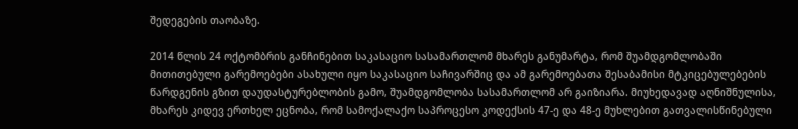შედეგების თაობაზე.

2014 წლის 24 ოქტომბრის განჩინებით საკასაციო სასამართლომ მხარეს განუმარტა, რომ შუამდგომლობაში მითითებული გარემოებები ასახული იყო საკასაციო საჩივარშიც და ამ გარემოებათა შესაბამისი მტკიცებულებების წარდგენის გზით დაუდასტურებლობის გამო, შუამდგომლობა სასამართლომ არ გაიზიარა. მიუხედავად აღნიშნულისა, მხარეს კიდევ ერთხელ ეცნობა, რომ სამოქალაქო საპროცესო კოდექსის 47-ე და 48-ე მუხლებით გათვალისწინებული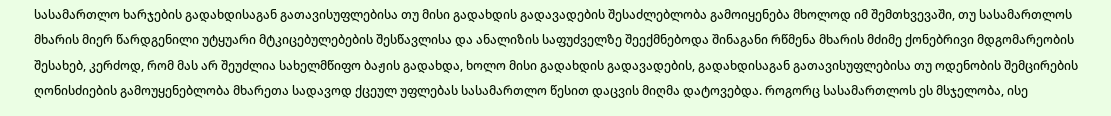სასამართლო ხარჯების გადახდისაგან გათავისუფლებისა თუ მისი გადახდის გადავადების შესაძლებლობა გამოიყენება მხოლოდ იმ შემთხვევაში, თუ სასამართლოს მხარის მიერ წარდგენილი უტყუარი მტკიცებულებების შესწავლისა და ანალიზის საფუძველზე შეექმნებოდა შინაგანი რწმენა მხარის მძიმე ქონებრივი მდგომარეობის შესახებ, კერძოდ, რომ მას არ შეუძლია სახელმწიფო ბაჟის გადახდა, ხოლო მისი გადახდის გადავადების, გადახდისაგან გათავისუფლებისა თუ ოდენობის შემცირების ღონისძიების გამოუყენებლობა მხარეთა სადავოდ ქცეულ უფლებას სასამართლო წესით დაცვის მიღმა დატოვებდა. როგორც სასამართლოს ეს მსჯელობა, ისე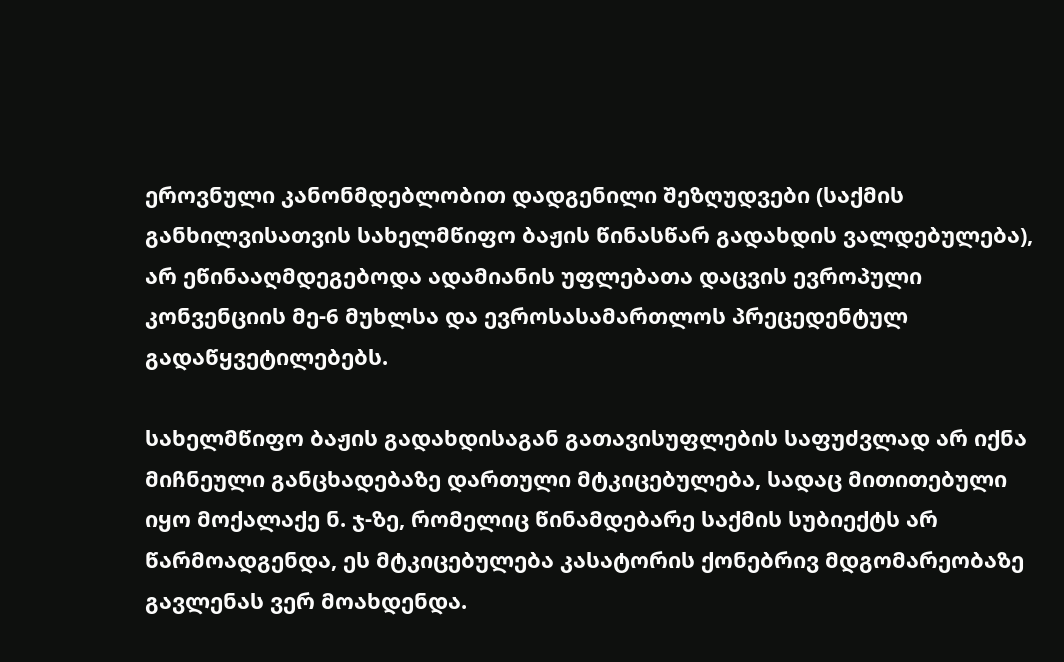ეროვნული კანონმდებლობით დადგენილი შეზღუდვები (საქმის განხილვისათვის სახელმწიფო ბაჟის წინასწარ გადახდის ვალდებულება), არ ეწინააღმდეგებოდა ადამიანის უფლებათა დაცვის ევროპული კონვენციის მე-6 მუხლსა და ევროსასამართლოს პრეცედენტულ გადაწყვეტილებებს.

სახელმწიფო ბაჟის გადახდისაგან გათავისუფლების საფუძვლად არ იქნა მიჩნეული განცხადებაზე დართული მტკიცებულება, სადაც მითითებული იყო მოქალაქე ნ. ჯ-ზე, რომელიც წინამდებარე საქმის სუბიექტს არ წარმოადგენდა, ეს მტკიცებულება კასატორის ქონებრივ მდგომარეობაზე გავლენას ვერ მოახდენდა.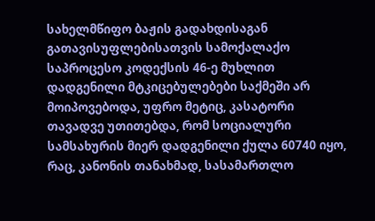სახელმწიფო ბაჟის გადახდისაგან გათავისუფლებისათვის სამოქალაქო საპროცესო კოდექსის 46-ე მუხლით დადგენილი მტკიცებულებები საქმეში არ მოიპოვებოდა, უფრო მეტიც, კასატორი თავადვე უთითებდა, რომ სოციალური სამსახურის მიერ დადგენილი ქულა 60740 იყო, რაც, კანონის თანახმად, სასამართლო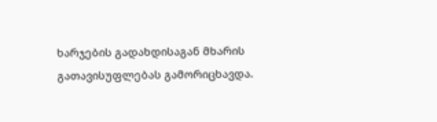ხარჯების გადახდისაგან მხარის გათავისუფლებას გამორიცხავდა.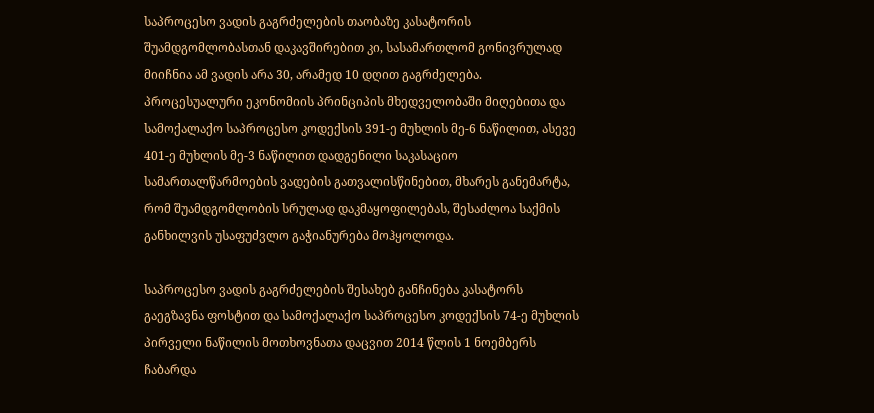საპროცესო ვადის გაგრძელების თაობაზე კასატორის შუამდგომლობასთან დაკავშირებით კი, სასამართლომ გონივრულად მიიჩნია ამ ვადის არა 30, არამედ 10 დღით გაგრძელება. პროცესუალური ეკონომიის პრინციპის მხედველობაში მიღებითა და სამოქალაქო საპროცესო კოდექსის 391-ე მუხლის მე-6 ნაწილით, ასევე 401-ე მუხლის მე-3 ნაწილით დადგენილი საკასაციო სამართალწარმოების ვადების გათვალისწინებით, მხარეს განემარტა, რომ შუამდგომლობის სრულად დაკმაყოფილებას, შესაძლოა საქმის განხილვის უსაფუძვლო გაჭიანურება მოჰყოლოდა.

საპროცესო ვადის გაგრძელების შესახებ განჩინება კასატორს გაეგზავნა ფოსტით და სამოქალაქო საპროცესო კოდექსის 74-ე მუხლის პირველი ნაწილის მოთხოვნათა დაცვით 2014 წლის 1 ნოემბერს ჩაბარდა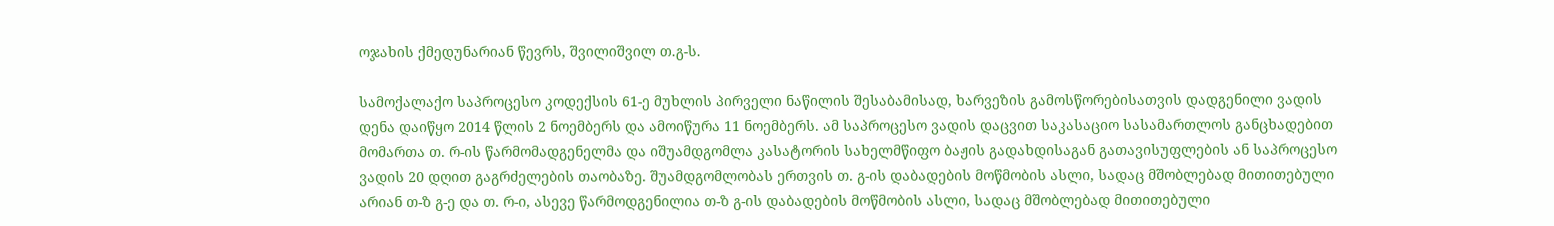ოჯახის ქმედუნარიან წევრს, შვილიშვილ თ.გ-ს.

სამოქალაქო საპროცესო კოდექსის 61-ე მუხლის პირველი ნაწილის შესაბამისად, ხარვეზის გამოსწორებისათვის დადგენილი ვადის დენა დაიწყო 2014 წლის 2 ნოემბერს და ამოიწურა 11 ნოემბერს. ამ საპროცესო ვადის დაცვით საკასაციო სასამართლოს განცხადებით მომართა თ. რ-ის წარმომადგენელმა და იშუამდგომლა კასატორის სახელმწიფო ბაჟის გადახდისაგან გათავისუფლების ან საპროცესო ვადის 20 დღით გაგრძელების თაობაზე. შუამდგომლობას ერთვის თ. გ-ის დაბადების მოწმობის ასლი, სადაც მშობლებად მითითებული არიან თ-ზ გ-ე და თ. რ-ი, ასევე წარმოდგენილია თ-ზ გ-ის დაბადების მოწმობის ასლი, სადაც მშობლებად მითითებული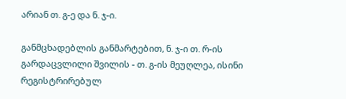არიან თ. გ-ე და ნ. ჯ-ი.

განმცხადებლის განმარტებით, ნ. ჯ-ი თ. რ-ის გარდაცვლილი შვილის - თ. გ-ის მეუღლეა, ისინი რეგისტრირებულ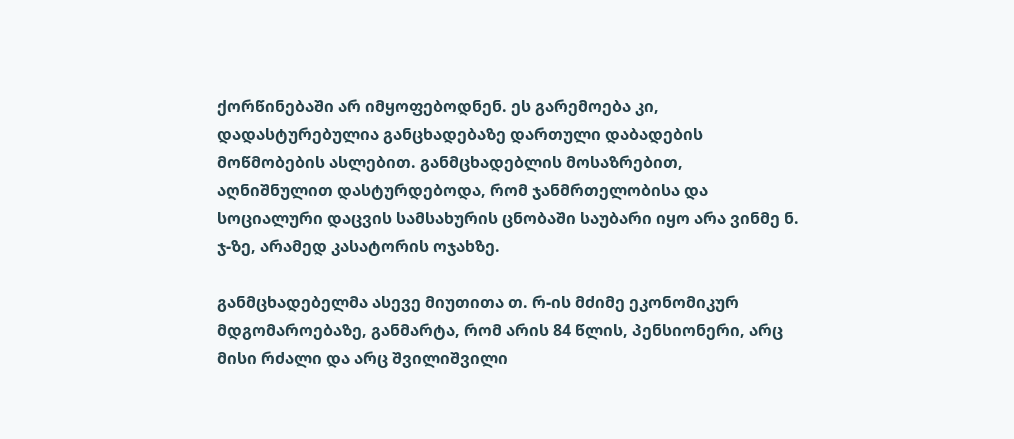ქორწინებაში არ იმყოფებოდნენ. ეს გარემოება კი, დადასტურებულია განცხადებაზე დართული დაბადების მოწმობების ასლებით. განმცხადებლის მოსაზრებით, აღნიშნულით დასტურდებოდა, რომ ჯანმრთელობისა და სოციალური დაცვის სამსახურის ცნობაში საუბარი იყო არა ვინმე ნ. ჯ-ზე, არამედ კასატორის ოჯახზე.

განმცხადებელმა ასევე მიუთითა თ. რ-ის მძიმე ეკონომიკურ მდგომაროებაზე, განმარტა, რომ არის 84 წლის, პენსიონერი, არც მისი რძალი და არც შვილიშვილი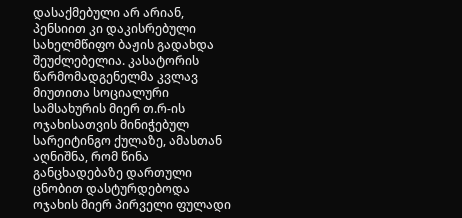დასაქმებული არ არიან, პენსიით კი დაკისრებული სახელმწიფო ბაჟის გადახდა შეუძლებელია. კასატორის წარმომადგენელმა კვლავ მიუთითა სოციალური სამსახურის მიერ თ.რ-ის ოჯახისათვის მინიჭებულ სარეიტინგო ქულაზე, ამასთან აღნიშნა, რომ წინა განცხადებაზე დართული ცნობით დასტურდებოდა ოჯახის მიერ პირველი ფულადი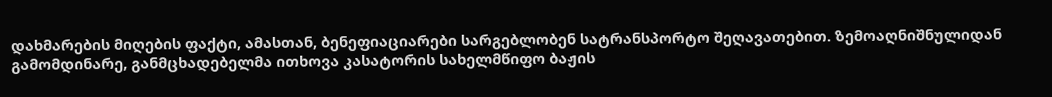დახმარების მიღების ფაქტი, ამასთან, ბენეფიაციარები სარგებლობენ სატრანსპორტო შეღავათებით. ზემოაღნიშნულიდან გამომდინარე, განმცხადებელმა ითხოვა კასატორის სახელმწიფო ბაჟის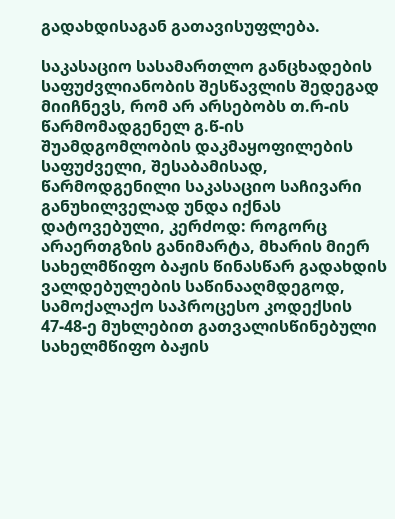გადახდისაგან გათავისუფლება.

საკასაციო სასამართლო განცხადების საფუძვლიანობის შესწავლის შედეგად მიიჩნევს, რომ არ არსებობს თ.რ-ის წარმომადგენელ გ.წ-ის შუამდგომლობის დაკმაყოფილების საფუძველი, შესაბამისად, წარმოდგენილი საკასაციო საჩივარი განუხილველად უნდა იქნას დატოვებული, კერძოდ: როგორც არაერთგზის განიმარტა, მხარის მიერ სახელმწიფო ბაჟის წინასწარ გადახდის ვალდებულების საწინააღმდეგოდ, სამოქალაქო საპროცესო კოდექსის 47-48-ე მუხლებით გათვალისწინებული სახელმწიფო ბაჟის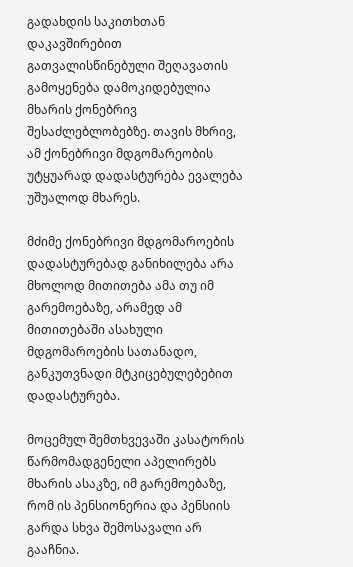გადახდის საკითხთან დაკავშირებით გათვალისწინებული შეღავათის გამოყენება დამოკიდებულია მხარის ქონებრივ შესაძლებლობებზე. თავის მხრივ, ამ ქონებრივი მდგომარეობის უტყუარად დადასტურება ევალება უშუალოდ მხარეს.

მძიმე ქონებრივი მდგომაროების დადასტურებად განიხილება არა მხოლოდ მითითება ამა თუ იმ გარემოებაზე, არამედ ამ მითითებაში ასახული მდგომაროების სათანადო, განკუთვნადი მტკიცებულებებით დადასტურება.

მოცემულ შემთხვევაში კასატორის წარმომადგენელი აპელირებს მხარის ასაკზე, იმ გარემოებაზე, რომ ის პენსიონერია და პენსიის გარდა სხვა შემოსავალი არ გააჩნია.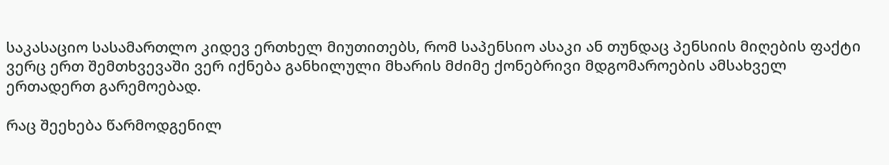საკასაციო სასამართლო კიდევ ერთხელ მიუთითებს, რომ საპენსიო ასაკი ან თუნდაც პენსიის მიღების ფაქტი ვერც ერთ შემთხვევაში ვერ იქნება განხილული მხარის მძიმე ქონებრივი მდგომაროების ამსახველ ერთადერთ გარემოებად.

რაც შეეხება წარმოდგენილ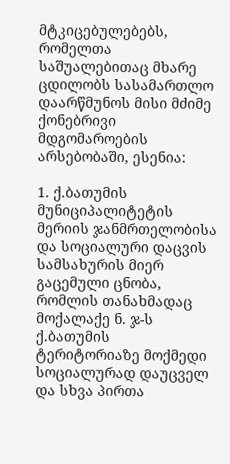მტკიცებულებებს, რომელთა საშუალებითაც მხარე ცდილობს სასამართლო დაარწმუნოს მისი მძიმე ქონებრივი მდგომაროების არსებობაში, ესენია:

1. ქ.ბათუმის მუნიციპალიტეტის მერიის ჯანმრთელობისა და სოციალური დაცვის სამსახურის მიერ გაცემული ცნობა, რომლის თანახმადაც მოქალაქე ნ. ჯ-ს ქ.ბათუმის ტერიტორიაზე მოქმედი სოციალურად დაუცველ და სხვა პირთა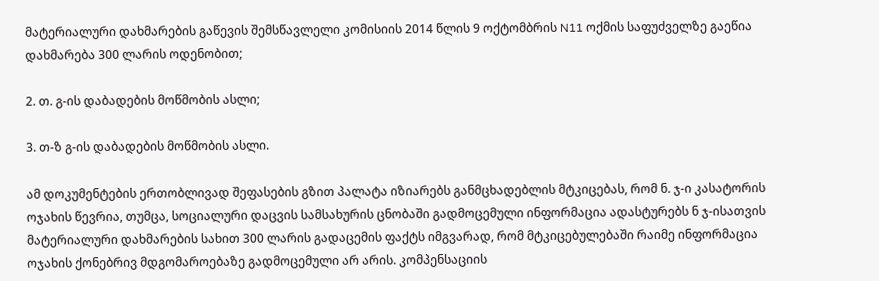მატერიალური დახმარების გაწევის შემსწავლელი კომისიის 2014 წლის 9 ოქტომბრის N11 ოქმის საფუძველზე გაეწია დახმარება 300 ლარის ოდენობით;

2. თ. გ-ის დაბადების მოწმობის ასლი;

3. თ-ზ გ-ის დაბადების მოწმობის ასლი.

ამ დოკუმენტების ერთობლივად შეფასების გზით პალატა იზიარებს განმცხადებლის მტკიცებას, რომ ნ. ჯ-ი კასატორის ოჯახის წევრია, თუმცა, სოციალური დაცვის სამსახურის ცნობაში გადმოცემული ინფორმაცია ადასტურებს ნ ჯ-ისათვის მატერიალური დახმარების სახით 300 ლარის გადაცემის ფაქტს იმგვარად, რომ მტკიცებულებაში რაიმე ინფორმაცია ოჯახის ქონებრივ მდგომაროებაზე გადმოცემული არ არის. კომპენსაციის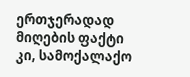ერთჯერადად მიღების ფაქტი კი, სამოქალაქო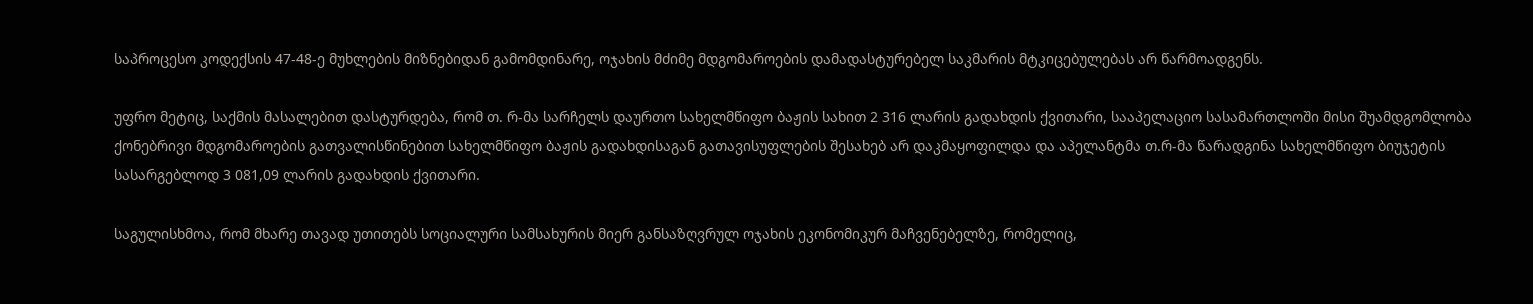საპროცესო კოდექსის 47-48-ე მუხლების მიზნებიდან გამომდინარე, ოჯახის მძიმე მდგომაროების დამადასტურებელ საკმარის მტკიცებულებას არ წარმოადგენს.

უფრო მეტიც, საქმის მასალებით დასტურდება, რომ თ. რ-მა სარჩელს დაურთო სახელმწიფო ბაჟის სახით 2 316 ლარის გადახდის ქვითარი, სააპელაციო სასამართლოში მისი შუამდგომლობა ქონებრივი მდგომაროების გათვალისწინებით სახელმწიფო ბაჟის გადახდისაგან გათავისუფლების შესახებ არ დაკმაყოფილდა და აპელანტმა თ.რ-მა წარადგინა სახელმწიფო ბიუჯეტის სასარგებლოდ 3 081,09 ლარის გადახდის ქვითარი.

საგულისხმოა, რომ მხარე თავად უთითებს სოციალური სამსახურის მიერ განსაზღვრულ ოჯახის ეკონომიკურ მაჩვენებელზე, რომელიც,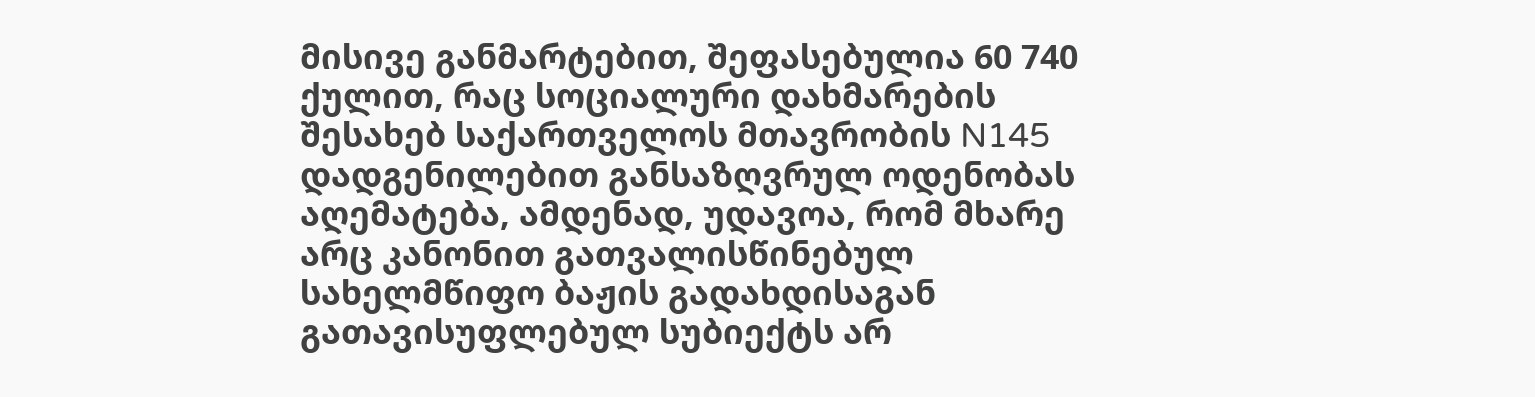მისივე განმარტებით, შეფასებულია 60 740 ქულით, რაც სოციალური დახმარების შესახებ საქართველოს მთავრობის N145 დადგენილებით განსაზღვრულ ოდენობას აღემატება, ამდენად, უდავოა, რომ მხარე არც კანონით გათვალისწინებულ სახელმწიფო ბაჟის გადახდისაგან გათავისუფლებულ სუბიექტს არ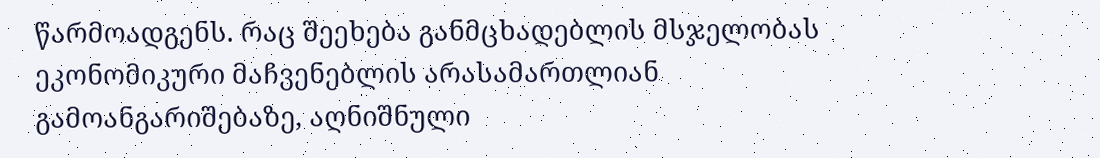წარმოადგენს. რაც შეეხება განმცხადებლის მსჯელობას ეკონომიკური მაჩვენებლის არასამართლიან გამოანგარიშებაზე, აღნიშნული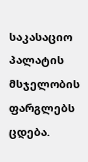საკასაციო პალატის მსჯელობის ფარგლებს ცდება.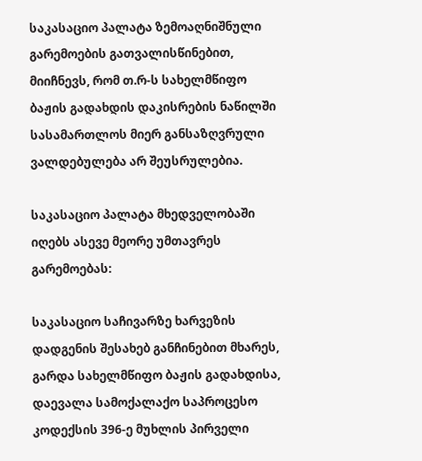საკასაციო პალატა ზემოაღნიშნული გარემოების გათვალისწინებით, მიიჩნევს, რომ თ.რ-ს სახელმწიფო ბაჟის გადახდის დაკისრების ნაწილში სასამართლოს მიერ განსაზღვრული ვალდებულება არ შეუსრულებია.

საკასაციო პალატა მხედველობაში იღებს ასევე მეორე უმთავრეს გარემოებას:

საკასაციო საჩივარზე ხარვეზის დადგენის შესახებ განჩინებით მხარეს, გარდა სახელმწიფო ბაჟის გადახდისა, დაევალა სამოქალაქო საპროცესო კოდექსის 396-ე მუხლის პირველი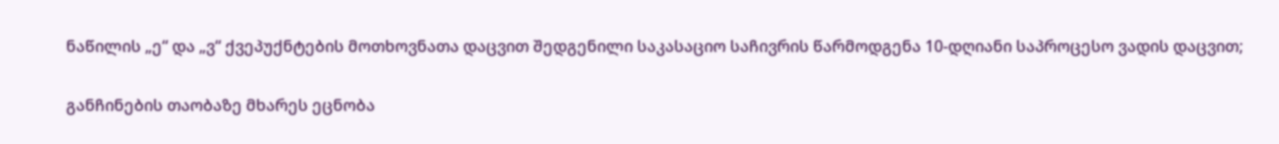ნაწილის „ე“ და „ვ“ ქვეპუქნტების მოთხოვნათა დაცვით შედგენილი საკასაციო საჩივრის წარმოდგენა 10-დღიანი საპროცესო ვადის დაცვით;

განჩინების თაობაზე მხარეს ეცნობა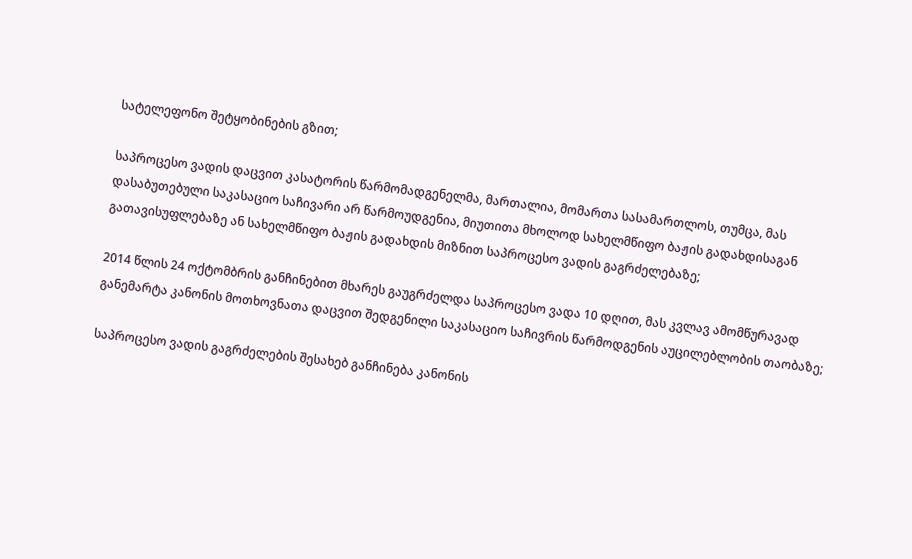სატელეფონო შეტყობინების გზით;

საპროცესო ვადის დაცვით კასატორის წარმომადგენელმა, მართალია, მომართა სასამართლოს, თუმცა, მას დასაბუთებული საკასაციო საჩივარი არ წარმოუდგენია, მიუთითა მხოლოდ სახელმწიფო ბაჟის გადახდისაგან გათავისუფლებაზე ან სახელმწიფო ბაჟის გადახდის მიზნით საპროცესო ვადის გაგრძელებაზე;

2014 წლის 24 ოქტომბრის განჩინებით მხარეს გაუგრძელდა საპროცესო ვადა 10 დღით, მას კვლავ ამომწურავად განემარტა კანონის მოთხოვნათა დაცვით შედგენილი საკასაციო საჩივრის წარმოდგენის აუცილებლობის თაობაზე;

საპროცესო ვადის გაგრძელების შესახებ განჩინება კანონის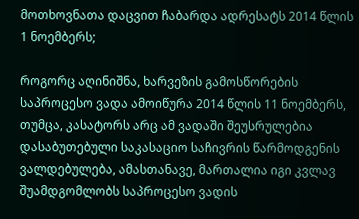მოთხოვნათა დაცვით ჩაბარდა ადრესატს 2014 წლის 1 ნოემბერს;

როგორც აღინიშნა, ხარვეზის გამოსწორების საპროცესო ვადა ამოიწურა 2014 წლის 11 ნოემბერს, თუმცა, კასატორს არც ამ ვადაში შეუსრულებია დასაბუთებული საკასაციო საჩივრის წარმოდგენის ვალდებულება, ამასთანავე, მართალია იგი კვლავ შუამდგომლობს საპროცესო ვადის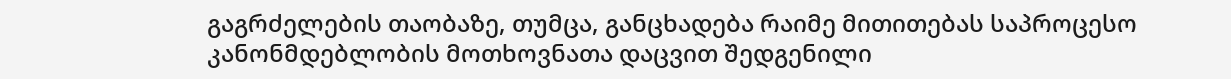გაგრძელების თაობაზე, თუმცა, განცხადება რაიმე მითითებას საპროცესო კანონმდებლობის მოთხოვნათა დაცვით შედგენილი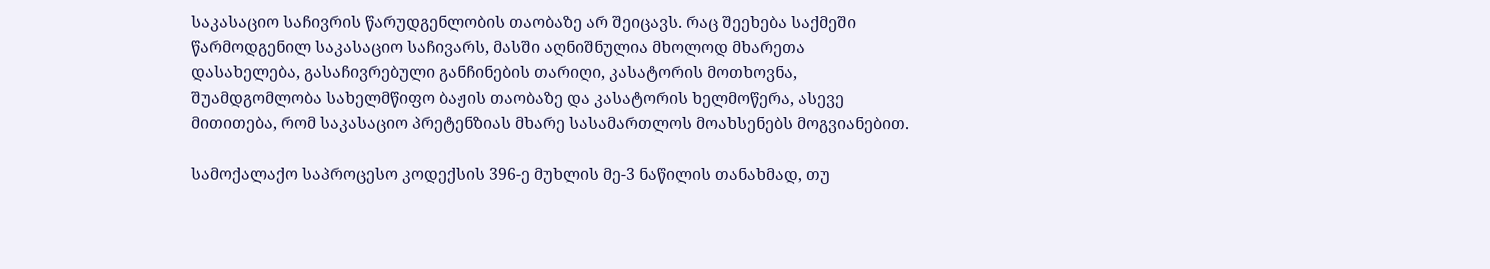საკასაციო საჩივრის წარუდგენლობის თაობაზე არ შეიცავს. რაც შეეხება საქმეში წარმოდგენილ საკასაციო საჩივარს, მასში აღნიშნულია მხოლოდ მხარეთა დასახელება, გასაჩივრებული განჩინების თარიღი, კასატორის მოთხოვნა, შუამდგომლობა სახელმწიფო ბაჟის თაობაზე და კასატორის ხელმოწერა, ასევე მითითება, რომ საკასაციო პრეტენზიას მხარე სასამართლოს მოახსენებს მოგვიანებით.

სამოქალაქო საპროცესო კოდექსის 396-ე მუხლის მე-3 ნაწილის თანახმად, თუ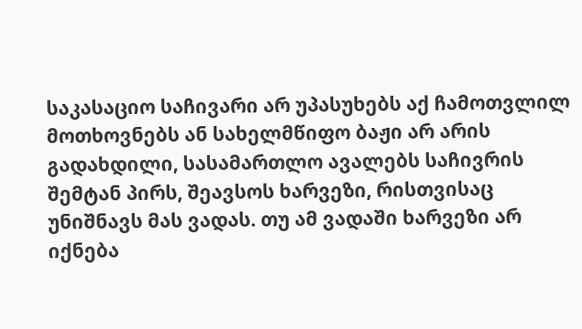საკასაციო საჩივარი არ უპასუხებს აქ ჩამოთვლილ მოთხოვნებს ან სახელმწიფო ბაჟი არ არის გადახდილი, სასამართლო ავალებს საჩივრის შემტან პირს, შეავსოს ხარვეზი, რისთვისაც უნიშნავს მას ვადას. თუ ამ ვადაში ხარვეზი არ იქნება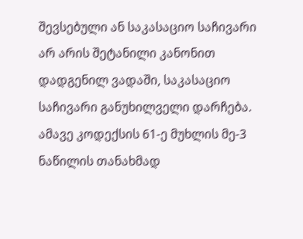შევსებული ან საკასაციო საჩივარი არ არის შეტანილი კანონით დადგენილ ვადაში, საკასაციო საჩივარი განუხილველი დარჩება. ამავე კოდექსის 61-ე მუხლის მე-3 ნაწილის თანახმად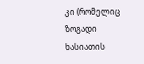კი (რომელიც ზოგადი ხასიათის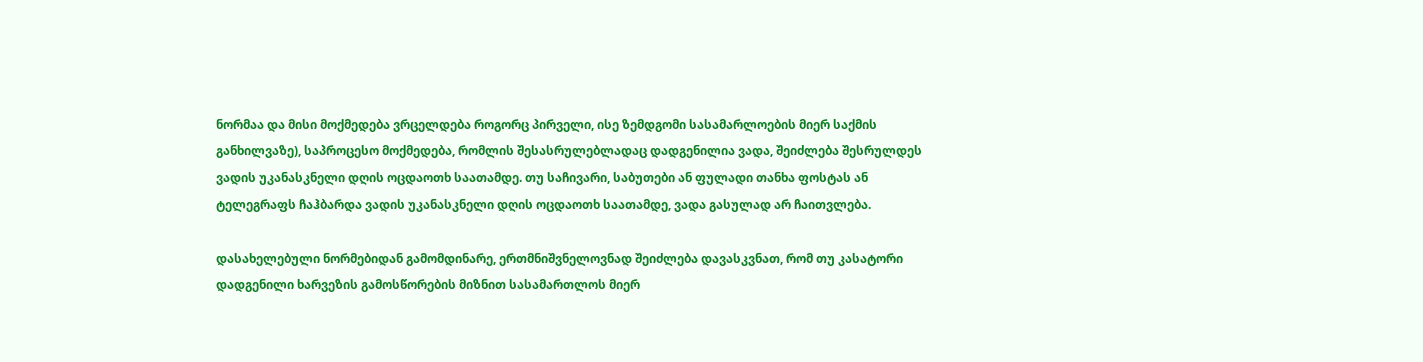ნორმაა და მისი მოქმედება ვრცელდება როგორც პირველი, ისე ზემდგომი სასამარლოების მიერ საქმის განხილვაზე), საპროცესო მოქმედება, რომლის შესასრულებლადაც დადგენილია ვადა, შეიძლება შესრულდეს ვადის უკანასკნელი დღის ოცდაოთხ საათამდე. თუ საჩივარი, საბუთები ან ფულადი თანხა ფოსტას ან ტელეგრაფს ჩაჰბარდა ვადის უკანასკნელი დღის ოცდაოთხ საათამდე, ვადა გასულად არ ჩაითვლება.

დასახელებული ნორმებიდან გამომდინარე, ერთმნიშვნელოვნად შეიძლება დავასკვნათ, რომ თუ კასატორი დადგენილი ხარვეზის გამოსწორების მიზნით სასამართლოს მიერ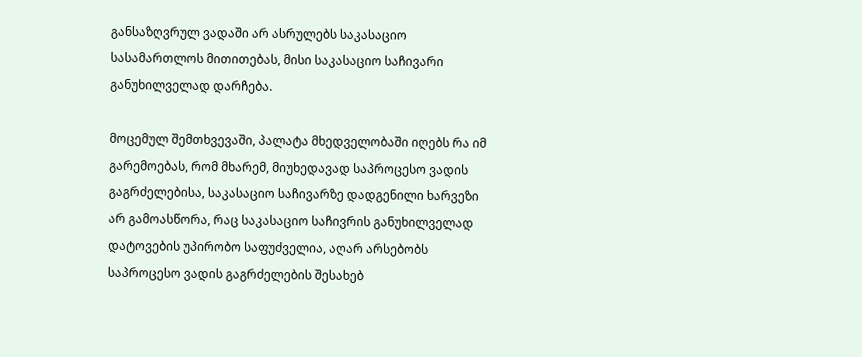განსაზღვრულ ვადაში არ ასრულებს საკასაციო სასამართლოს მითითებას, მისი საკასაციო საჩივარი განუხილველად დარჩება.

მოცემულ შემთხვევაში, პალატა მხედველობაში იღებს რა იმ გარემოებას, რომ მხარემ, მიუხედავად საპროცესო ვადის გაგრძელებისა, საკასაციო საჩივარზე დადგენილი ხარვეზი არ გამოასწორა, რაც საკასაციო საჩივრის განუხილველად დატოვების უპირობო საფუძველია, აღარ არსებობს საპროცესო ვადის გაგრძელების შესახებ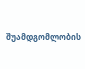შუამდგომლობის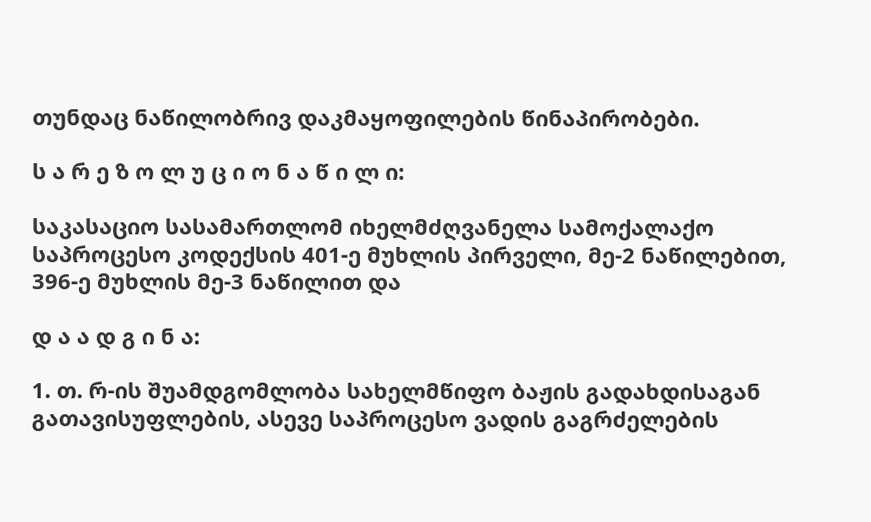თუნდაც ნაწილობრივ დაკმაყოფილების წინაპირობები.

ს ა რ ე ზ ო ლ უ ც ი ო ნ ა წ ი ლ ი:

საკასაციო სასამართლომ იხელმძღვანელა სამოქალაქო საპროცესო კოდექსის 401-ე მუხლის პირველი, მე-2 ნაწილებით, 396-ე მუხლის მე-3 ნაწილით და

დ ა ა დ გ ი ნ ა:

1. თ. რ-ის შუამდგომლობა სახელმწიფო ბაჟის გადახდისაგან გათავისუფლების, ასევე საპროცესო ვადის გაგრძელების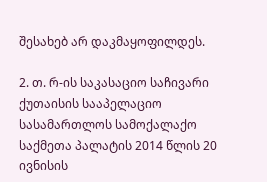შესახებ არ დაკმაყოფილდეს.

2. თ. რ-ის საკასაციო საჩივარი ქუთაისის სააპელაციო სასამართლოს სამოქალაქო საქმეთა პალატის 2014 წლის 20 ივნისის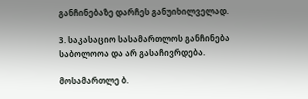განჩინებაზე დარჩეს განუიხილველად.

3. საკასაციო სასამართლოს განჩინება საბოლოოა და არ გასაჩივრდება.

მოსამართლე ბ.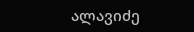ალავიძე